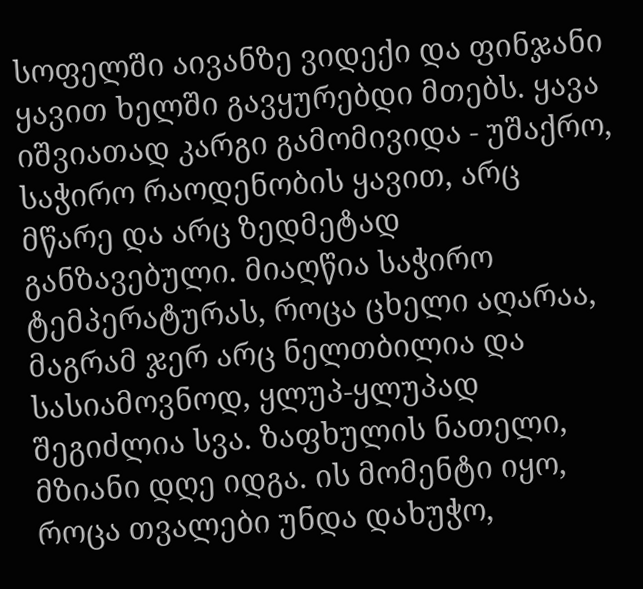სოფელში აივანზე ვიდექი და ფინჯანი ყავით ხელში გავყურებდი მთებს. ყავა იშვიათად კარგი გამომივიდა - უშაქრო, საჭირო რაოდენობის ყავით, არც მწარე და არც ზედმეტად განზავებული. მიაღწია საჭირო ტემპერატურას, როცა ცხელი აღარაა, მაგრამ ჯერ არც ნელთბილია და სასიამოვნოდ, ყლუპ-ყლუპად შეგიძლია სვა. ზაფხულის ნათელი, მზიანი დღე იდგა. ის მომენტი იყო, როცა თვალები უნდა დახუჭო,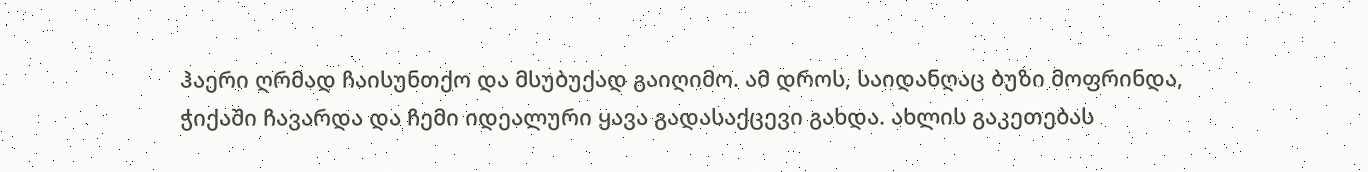ჰაერი ღრმად ჩაისუნთქო და მსუბუქად გაიღიმო. ამ დროს, საიდანღაც ბუზი მოფრინდა, ჭიქაში ჩავარდა და ჩემი იდეალური ყავა გადასაქცევი გახდა. ახლის გაკეთებას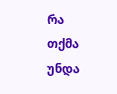რა თქმა უნდა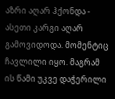აზრი აღარ ჰქონდა - ასეთი კარგი აღარ გამოვიდოდა. მომენტიც ჩავლილი იყო. მაგრამ ის წამი უკვე დაჭერილი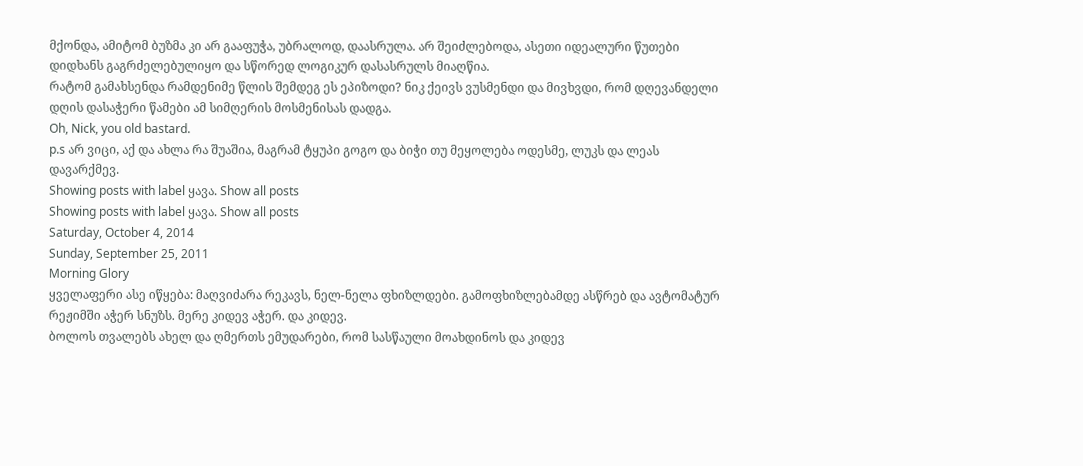მქონდა, ამიტომ ბუზმა კი არ გააფუჭა, უბრალოდ, დაასრულა. არ შეიძლებოდა, ასეთი იდეალური წუთები დიდხანს გაგრძელებულიყო და სწორედ ლოგიკურ დასასრულს მიაღწია.
რატომ გამახსენდა რამდენიმე წლის შემდეგ ეს ეპიზოდი? ნიკ ქეივს ვუსმენდი და მივხვდი, რომ დღევანდელი დღის დასაჭერი წამები ამ სიმღერის მოსმენისას დადგა.
Oh, Nick, you old bastard.
p.s არ ვიცი, აქ და ახლა რა შუაშია, მაგრამ ტყუპი გოგო და ბიჭი თუ მეყოლება ოდესმე, ლუკს და ლეას დავარქმევ.
Showing posts with label ყავა. Show all posts
Showing posts with label ყავა. Show all posts
Saturday, October 4, 2014
Sunday, September 25, 2011
Morning Glory
ყველაფერი ასე იწყება: მაღვიძარა რეკავს, ნელ-ნელა ფხიზლდები. გამოფხიზლებამდე ასწრებ და ავტომატურ რეჟიმში აჭერ სნუზს. მერე კიდევ აჭერ. და კიდევ.
ბოლოს თვალებს ახელ და ღმერთს ემუდარები, რომ სასწაული მოახდინოს და კიდევ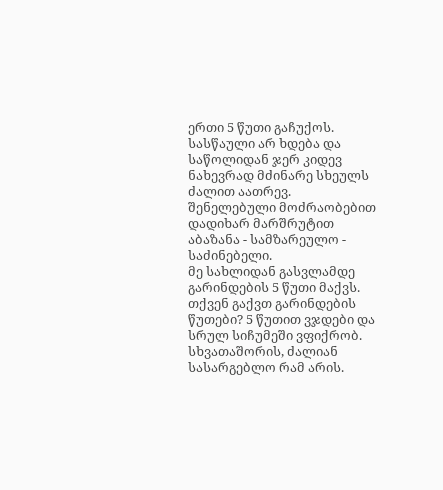ერთი 5 წუთი გაჩუქოს.
სასწაული არ ხდება და საწოლიდან ჯერ კიდევ ნახევრად მძინარე სხეულს ძალით აათრევ.
შენელებული მოძრაობებით დადიხარ მარშრუტით აბაზანა - სამზარეულო - საძინებელი.
მე სახლიდან გასვლამდე გარინდების 5 წუთი მაქვს. თქვენ გაქვთ გარინდების წუთები? 5 წუთით ვჯდები და სრულ სიჩუმეში ვფიქრობ. სხვათაშორის, ძალიან სასარგებლო რამ არის.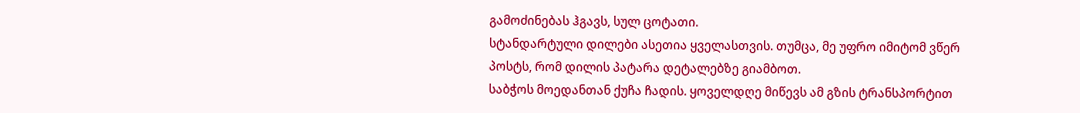გამოძინებას ჰგავს, სულ ცოტათი.
სტანდარტული დილები ასეთია ყველასთვის. თუმცა, მე უფრო იმიტომ ვწერ პოსტს, რომ დილის პატარა დეტალებზე გიამბოთ.
საბჭოს მოედანთან ქუჩა ჩადის. ყოველდღე მიწევს ამ გზის ტრანსპორტით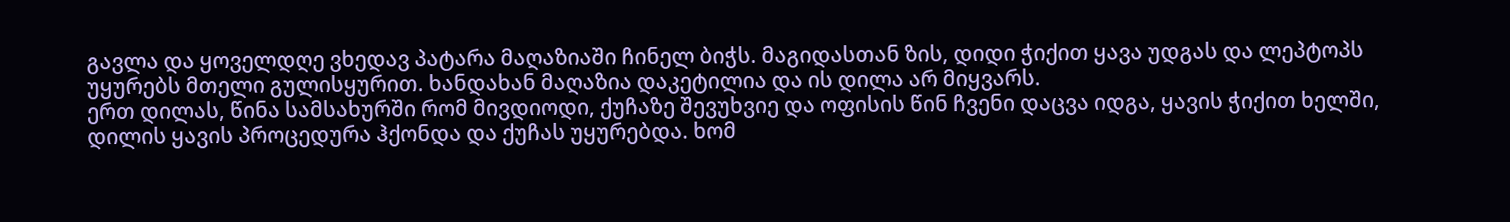გავლა და ყოველდღე ვხედავ პატარა მაღაზიაში ჩინელ ბიჭს. მაგიდასთან ზის, დიდი ჭიქით ყავა უდგას და ლეპტოპს უყურებს მთელი გულისყურით. ხანდახან მაღაზია დაკეტილია და ის დილა არ მიყვარს.
ერთ დილას, წინა სამსახურში რომ მივდიოდი, ქუჩაზე შევუხვიე და ოფისის წინ ჩვენი დაცვა იდგა, ყავის ჭიქით ხელში, დილის ყავის პროცედურა ჰქონდა და ქუჩას უყურებდა. ხომ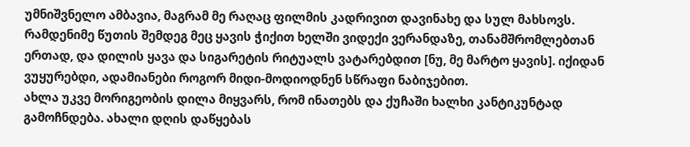უმნიშვნელო ამბავია, მაგრამ მე რაღაც ფილმის კადრივით დავინახე და სულ მახსოვს. რამდენიმე წუთის შემდეგ მეც ყავის ჭიქით ხელში ვიდექი ვერანდაზე, თანამშრომლებთან ერთად, და დილის ყავა და სიგარეტის რიტუალს ვატარებდით [ნუ, მე მარტო ყავის]. იქიდან ვუყურებდი, ადამიანები როგორ მიდი-მოდიოდნენ სწრაფი ნაბიჯებით.
ახლა უკვე მორიგეობის დილა მიყვარს, რომ ინათებს და ქუჩაში ხალხი კანტიკუნტად გამოჩნდება. ახალი დღის დაწყებას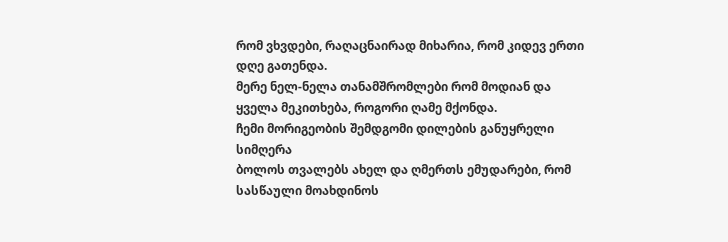რომ ვხვდები, რაღაცნაირად მიხარია, რომ კიდევ ერთი დღე გათენდა.
მერე ნელ-ნელა თანამშრომლები რომ მოდიან და ყველა მეკითხება, როგორი ღამე მქონდა.
ჩემი მორიგეობის შემდგომი დილების განუყრელი სიმღერა
ბოლოს თვალებს ახელ და ღმერთს ემუდარები, რომ სასწაული მოახდინოს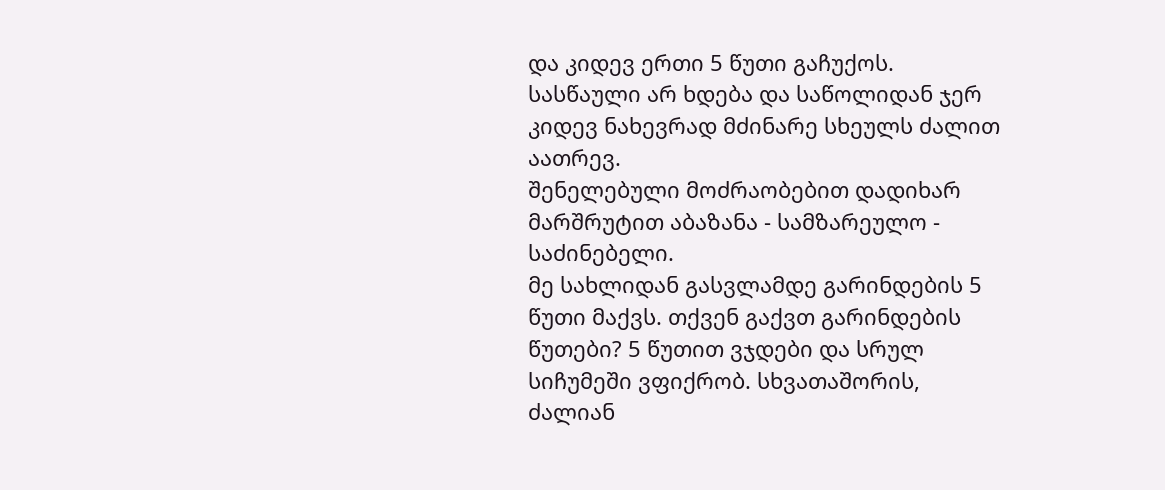და კიდევ ერთი 5 წუთი გაჩუქოს.
სასწაული არ ხდება და საწოლიდან ჯერ კიდევ ნახევრად მძინარე სხეულს ძალით აათრევ.
შენელებული მოძრაობებით დადიხარ მარშრუტით აბაზანა - სამზარეულო - საძინებელი.
მე სახლიდან გასვლამდე გარინდების 5 წუთი მაქვს. თქვენ გაქვთ გარინდების წუთები? 5 წუთით ვჯდები და სრულ სიჩუმეში ვფიქრობ. სხვათაშორის, ძალიან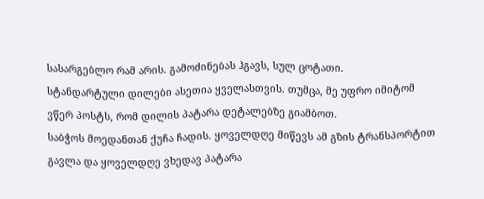სასარგებლო რამ არის. გამოძინებას ჰგავს, სულ ცოტათი.
სტანდარტული დილები ასეთია ყველასთვის. თუმცა, მე უფრო იმიტომ ვწერ პოსტს, რომ დილის პატარა დეტალებზე გიამბოთ.
საბჭოს მოედანთან ქუჩა ჩადის. ყოველდღე მიწევს ამ გზის ტრანსპორტით გავლა და ყოველდღე ვხედავ პატარა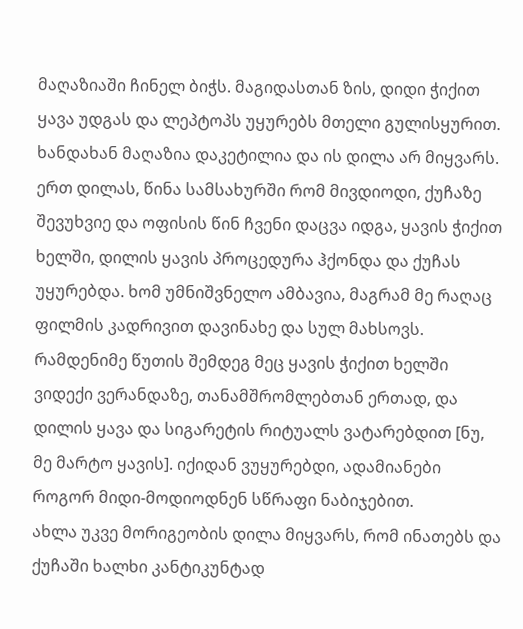მაღაზიაში ჩინელ ბიჭს. მაგიდასთან ზის, დიდი ჭიქით ყავა უდგას და ლეპტოპს უყურებს მთელი გულისყურით. ხანდახან მაღაზია დაკეტილია და ის დილა არ მიყვარს.
ერთ დილას, წინა სამსახურში რომ მივდიოდი, ქუჩაზე შევუხვიე და ოფისის წინ ჩვენი დაცვა იდგა, ყავის ჭიქით ხელში, დილის ყავის პროცედურა ჰქონდა და ქუჩას უყურებდა. ხომ უმნიშვნელო ამბავია, მაგრამ მე რაღაც ფილმის კადრივით დავინახე და სულ მახსოვს. რამდენიმე წუთის შემდეგ მეც ყავის ჭიქით ხელში ვიდექი ვერანდაზე, თანამშრომლებთან ერთად, და დილის ყავა და სიგარეტის რიტუალს ვატარებდით [ნუ, მე მარტო ყავის]. იქიდან ვუყურებდი, ადამიანები როგორ მიდი-მოდიოდნენ სწრაფი ნაბიჯებით.
ახლა უკვე მორიგეობის დილა მიყვარს, რომ ინათებს და ქუჩაში ხალხი კანტიკუნტად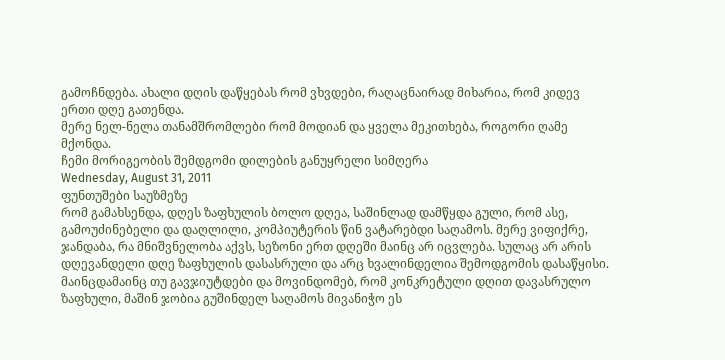გამოჩნდება. ახალი დღის დაწყებას რომ ვხვდები, რაღაცნაირად მიხარია, რომ კიდევ ერთი დღე გათენდა.
მერე ნელ-ნელა თანამშრომლები რომ მოდიან და ყველა მეკითხება, როგორი ღამე მქონდა.
ჩემი მორიგეობის შემდგომი დილების განუყრელი სიმღერა
Wednesday, August 31, 2011
ფუნთუშები საუზმეზე
რომ გამახსენდა, დღეს ზაფხულის ბოლო დღეა, საშინლად დამწყდა გული, რომ ასე, გამოუძინებელი და დაღლილი, კომპიუტერის წინ ვატარებდი საღამოს. მერე ვიფიქრე, ჯანდაბა, რა მნიშვნელობა აქვს, სეზონი ერთ დღეში მაინც არ იცვლება. სულაც არ არის დღევანდელი დღე ზაფხულის დასასრული და არც ხვალინდელია შემოდგომის დასაწყისი.
მაინცდამაინც თუ გავჯიუტდები და მოვინდომებ, რომ კონკრეტული დღით დავასრულო ზაფხული, მაშინ ჯობია გუშინდელ საღამოს მივანიჭო ეს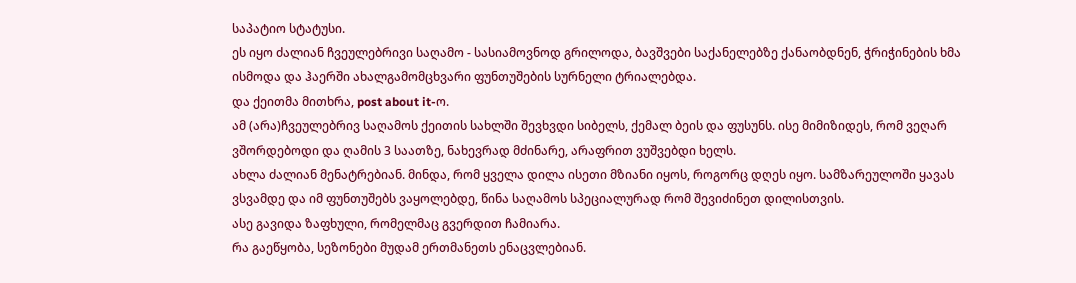საპატიო სტატუსი.
ეს იყო ძალიან ჩვეულებრივი საღამო - სასიამოვნოდ გრილოდა, ბავშვები საქანელებზე ქანაობდნენ, ჭრიჭინების ხმა ისმოდა და ჰაერში ახალგამომცხვარი ფუნთუშების სურნელი ტრიალებდა.
და ქეითმა მითხრა, post about it-ო.
ამ (არა)ჩვეულებრივ საღამოს ქეითის სახლში შევხვდი სიბელს, ქემალ ბეის და ფუსუნს. ისე მიმიზიდეს, რომ ვეღარ ვშორდებოდი და ღამის 3 საათზე, ნახევრად მძინარე, არაფრით ვუშვებდი ხელს.
ახლა ძალიან მენატრებიან. მინდა, რომ ყველა დილა ისეთი მზიანი იყოს, როგორც დღეს იყო. სამზარეულოში ყავას ვსვამდე და იმ ფუნთუშებს ვაყოლებდე, წინა საღამოს სპეციალურად რომ შევიძინეთ დილისთვის.
ასე გავიდა ზაფხული, რომელმაც გვერდით ჩამიარა.
რა გაეწყობა, სეზონები მუდამ ერთმანეთს ენაცვლებიან.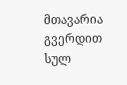მთავარია გვერდით სულ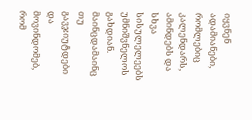იყვნენ ადამიანები, რომლებიც კალენდარს, ამინდებს და სხვა სისულელეებს უმნიშვნელოს გახდიან.
მაინცდამაინც თუ გავჯიუტდები და მოვინდომებ, რომ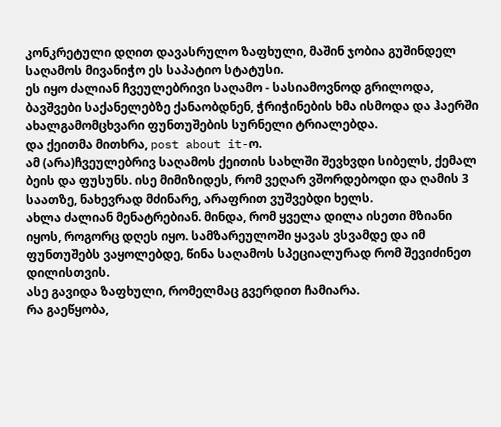კონკრეტული დღით დავასრულო ზაფხული, მაშინ ჯობია გუშინდელ საღამოს მივანიჭო ეს საპატიო სტატუსი.
ეს იყო ძალიან ჩვეულებრივი საღამო - სასიამოვნოდ გრილოდა, ბავშვები საქანელებზე ქანაობდნენ, ჭრიჭინების ხმა ისმოდა და ჰაერში ახალგამომცხვარი ფუნთუშების სურნელი ტრიალებდა.
და ქეითმა მითხრა, post about it-ო.
ამ (არა)ჩვეულებრივ საღამოს ქეითის სახლში შევხვდი სიბელს, ქემალ ბეის და ფუსუნს. ისე მიმიზიდეს, რომ ვეღარ ვშორდებოდი და ღამის 3 საათზე, ნახევრად მძინარე, არაფრით ვუშვებდი ხელს.
ახლა ძალიან მენატრებიან. მინდა, რომ ყველა დილა ისეთი მზიანი იყოს, როგორც დღეს იყო. სამზარეულოში ყავას ვსვამდე და იმ ფუნთუშებს ვაყოლებდე, წინა საღამოს სპეციალურად რომ შევიძინეთ დილისთვის.
ასე გავიდა ზაფხული, რომელმაც გვერდით ჩამიარა.
რა გაეწყობა,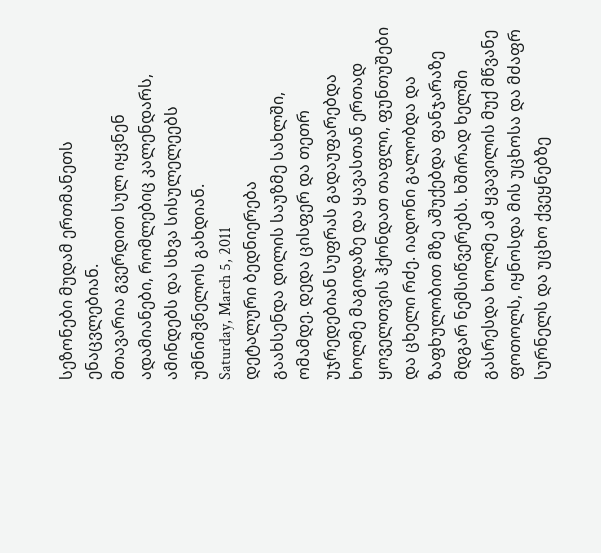სეზონები მუდამ ერთმანეთს ენაცვლებიან.
მთავარია გვერდით სულ იყვნენ ადამიანები, რომლებიც კალენდარს, ამინდებს და სხვა სისულელეებს უმნიშვნელოს გახდიან.
Saturday, March 5, 2011
დეტალური ბედნიერება
გაახსენდა დილის საუზმე სახლში, ომამდე. დედა ცისფერ და თეთრ უჯრედებიან სუფრას გადაუფარებდა ხოლმე მაგიდაზე და ყავასთან ერთად ყოველთვის ჰქონდათ თაფლი, ფუნთუშები და ცხელი რძე. იადონი გალობდა და ზაფხულობით მზე აშუქებდა ფანჯარაზე მდგარ ნემსიწვერებს. ხშირად ხელში გასრესდა ხოლმე ამ ყვავილის მუქ მწვანე ფოთოლს, იყნოსდა მის უცხოსა და მძაფრ სურნელს და უცხო ქვეყნებზე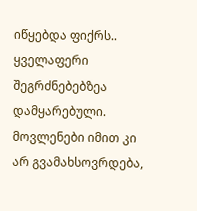იწყებდა ფიქრს..
ყველაფერი შეგრძნებებზეა დამყარებული. მოვლენები იმით კი არ გვამახსოვრდება,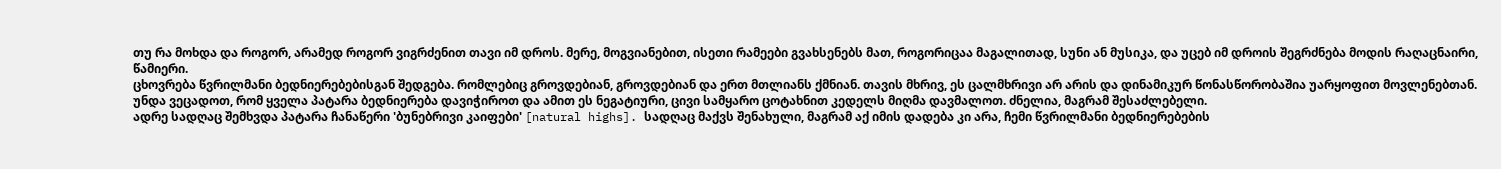თუ რა მოხდა და როგორ, არამედ როგორ ვიგრძენით თავი იმ დროს. მერე, მოგვიანებით, ისეთი რამეები გვახსენებს მათ, როგორიცაა მაგალითად, სუნი ან მუსიკა, და უცებ იმ დროის შეგრძნება მოდის რაღაცნაირი, წამიერი.
ცხოვრება წვრილმანი ბედნიერებებისგან შედგება. რომლებიც გროვდებიან, გროვდებიან და ერთ მთლიანს ქმნიან. თავის მხრივ, ეს ცალმხრივი არ არის და დინამიკურ წონასწორობაშია უარყოფით მოვლენებთან. უნდა ვეცადოთ, რომ ყველა პატარა ბედნიერება დავიჭიროთ და ამით ეს ნეგატიური, ცივი სამყარო ცოტახნით კედელს მიღმა დავმალოთ. ძნელია, მაგრამ შესაძლებელი.
ადრე სადღაც შემხვდა პატარა ჩანაწერი 'ბუნებრივი კაიფები' [natural highs]. სადღაც მაქვს შენახული, მაგრამ აქ იმის დადება კი არა, ჩემი წვრილმანი ბედნიერებების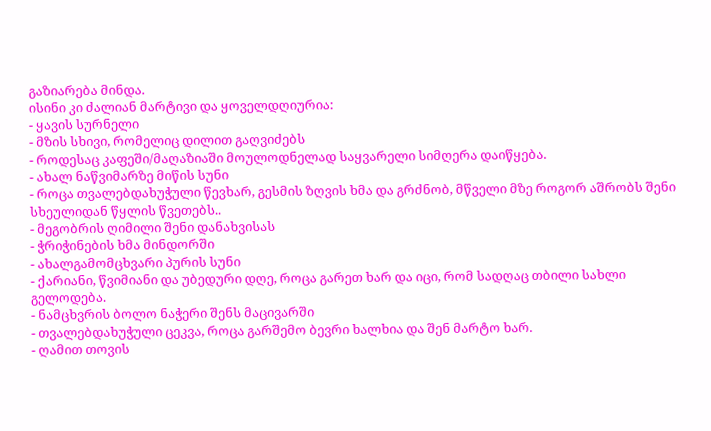გაზიარება მინდა.
ისინი კი ძალიან მარტივი და ყოველდღიურია:
- ყავის სურნელი
- მზის სხივი, რომელიც დილით გაღვიძებს
- როდესაც კაფეში/მაღაზიაში მოულოდნელად საყვარელი სიმღერა დაიწყება.
- ახალ ნაწვიმარზე მიწის სუნი
- როცა თვალებდახუჭული წევხარ, გესმის ზღვის ხმა და გრძნობ, მწველი მზე როგორ აშრობს შენი სხეულიდან წყლის წვეთებს..
- მეგობრის ღიმილი შენი დანახვისას
- ჭრიჭინების ხმა მინდორში
- ახალგამომცხვარი პურის სუნი
- ქარიანი, წვიმიანი და უბედური დღე, როცა გარეთ ხარ და იცი, რომ სადღაც თბილი სახლი გელოდება.
- ნამცხვრის ბოლო ნაჭერი შენს მაცივარში
- თვალებდახუჭული ცეკვა, როცა გარშემო ბევრი ხალხია და შენ მარტო ხარ.
- ღამით თოვის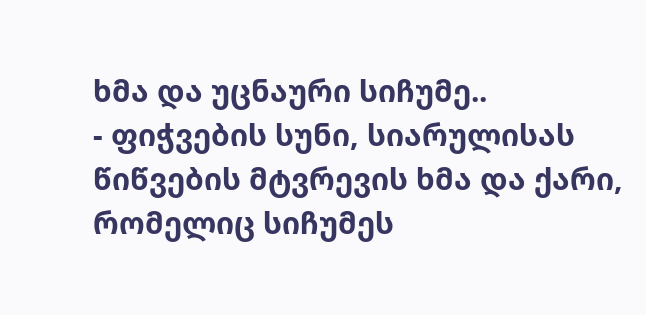ხმა და უცნაური სიჩუმე..
- ფიჭვების სუნი, სიარულისას წიწვების მტვრევის ხმა და ქარი, რომელიც სიჩუმეს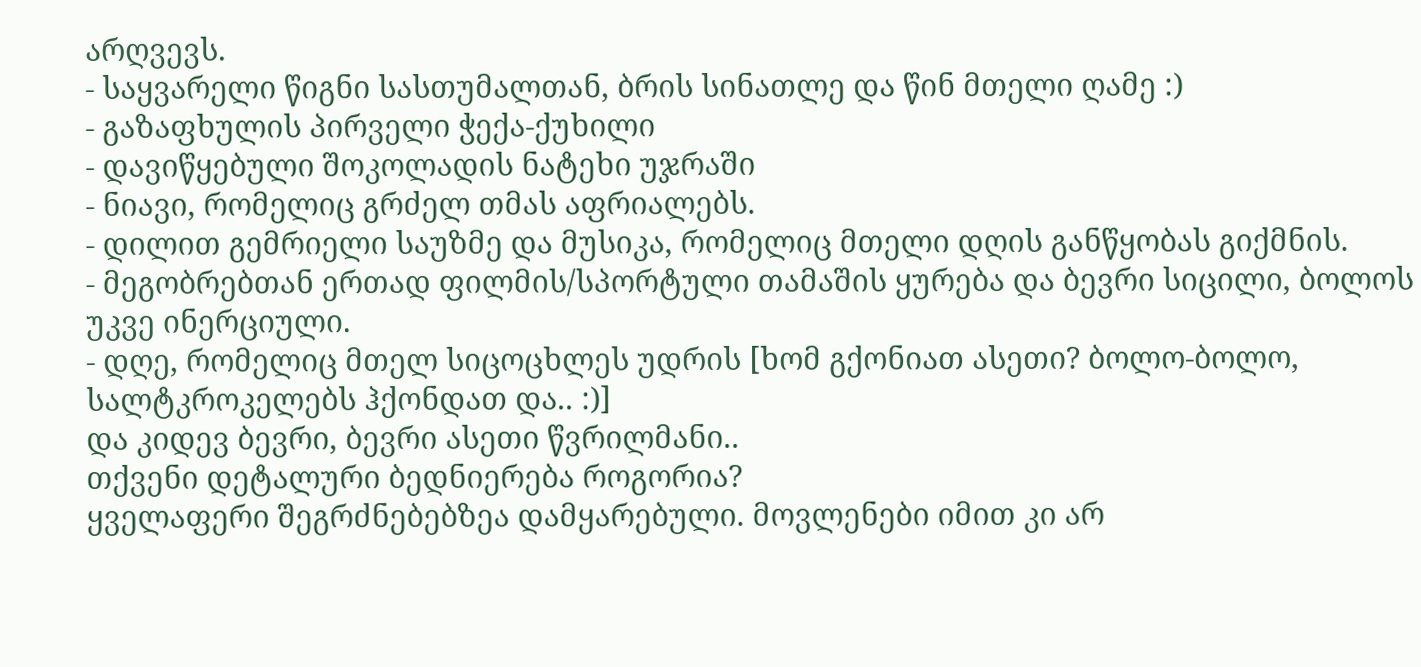არღვევს.
- საყვარელი წიგნი სასთუმალთან, ბრის სინათლე და წინ მთელი ღამე :)
- გაზაფხულის პირველი ჭექა-ქუხილი
- დავიწყებული შოკოლადის ნატეხი უჯრაში
- ნიავი, რომელიც გრძელ თმას აფრიალებს.
- დილით გემრიელი საუზმე და მუსიკა, რომელიც მთელი დღის განწყობას გიქმნის.
- მეგობრებთან ერთად ფილმის/სპორტული თამაშის ყურება და ბევრი სიცილი, ბოლოს უკვე ინერციული.
- დღე, რომელიც მთელ სიცოცხლეს უდრის [ხომ გქონიათ ასეთი? ბოლო-ბოლო, სალტკროკელებს ჰქონდათ და.. :)]
და კიდევ ბევრი, ბევრი ასეთი წვრილმანი..
თქვენი დეტალური ბედნიერება როგორია?
ყველაფერი შეგრძნებებზეა დამყარებული. მოვლენები იმით კი არ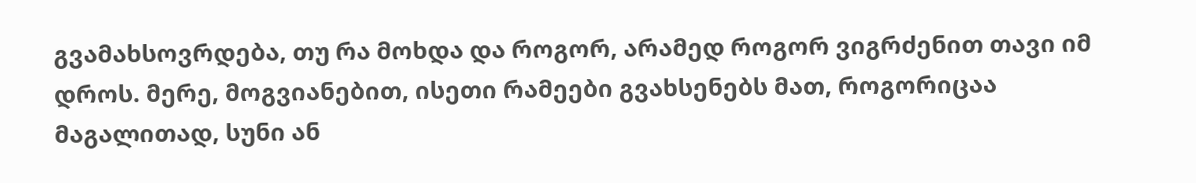გვამახსოვრდება, თუ რა მოხდა და როგორ, არამედ როგორ ვიგრძენით თავი იმ დროს. მერე, მოგვიანებით, ისეთი რამეები გვახსენებს მათ, როგორიცაა მაგალითად, სუნი ან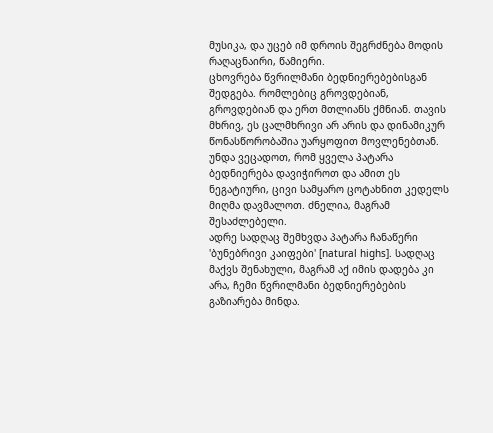მუსიკა, და უცებ იმ დროის შეგრძნება მოდის რაღაცნაირი, წამიერი.
ცხოვრება წვრილმანი ბედნიერებებისგან შედგება. რომლებიც გროვდებიან, გროვდებიან და ერთ მთლიანს ქმნიან. თავის მხრივ, ეს ცალმხრივი არ არის და დინამიკურ წონასწორობაშია უარყოფით მოვლენებთან. უნდა ვეცადოთ, რომ ყველა პატარა ბედნიერება დავიჭიროთ და ამით ეს ნეგატიური, ცივი სამყარო ცოტახნით კედელს მიღმა დავმალოთ. ძნელია, მაგრამ შესაძლებელი.
ადრე სადღაც შემხვდა პატარა ჩანაწერი 'ბუნებრივი კაიფები' [natural highs]. სადღაც მაქვს შენახული, მაგრამ აქ იმის დადება კი არა, ჩემი წვრილმანი ბედნიერებების გაზიარება მინდა.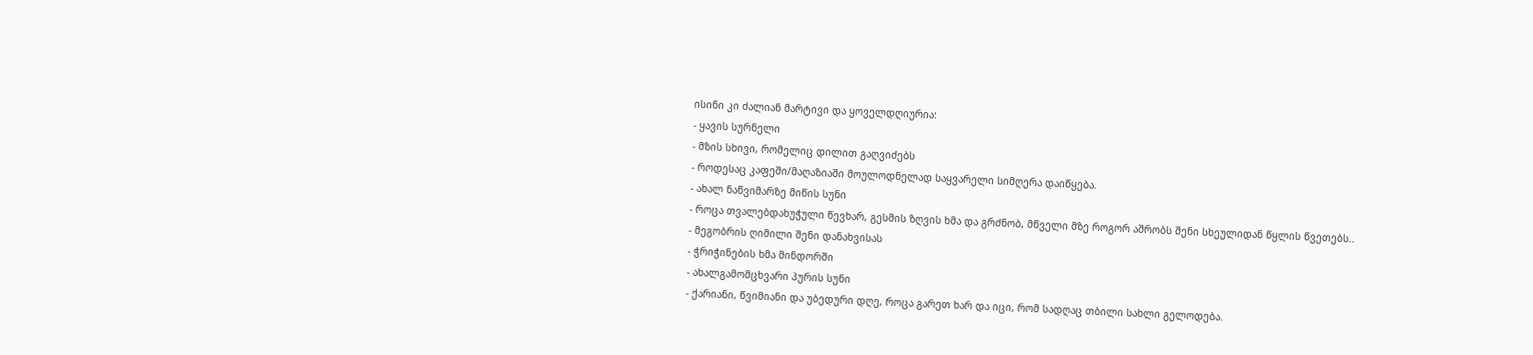ისინი კი ძალიან მარტივი და ყოველდღიურია:
- ყავის სურნელი
- მზის სხივი, რომელიც დილით გაღვიძებს
- როდესაც კაფეში/მაღაზიაში მოულოდნელად საყვარელი სიმღერა დაიწყება.
- ახალ ნაწვიმარზე მიწის სუნი
- როცა თვალებდახუჭული წევხარ, გესმის ზღვის ხმა და გრძნობ, მწველი მზე როგორ აშრობს შენი სხეულიდან წყლის წვეთებს..
- მეგობრის ღიმილი შენი დანახვისას
- ჭრიჭინების ხმა მინდორში
- ახალგამომცხვარი პურის სუნი
- ქარიანი, წვიმიანი და უბედური დღე, როცა გარეთ ხარ და იცი, რომ სადღაც თბილი სახლი გელოდება.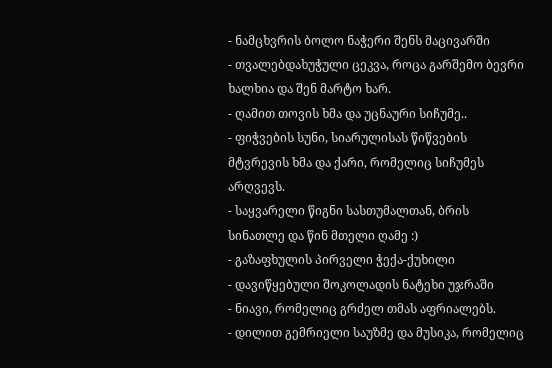- ნამცხვრის ბოლო ნაჭერი შენს მაცივარში
- თვალებდახუჭული ცეკვა, როცა გარშემო ბევრი ხალხია და შენ მარტო ხარ.
- ღამით თოვის ხმა და უცნაური სიჩუმე..
- ფიჭვების სუნი, სიარულისას წიწვების მტვრევის ხმა და ქარი, რომელიც სიჩუმეს არღვევს.
- საყვარელი წიგნი სასთუმალთან, ბრის სინათლე და წინ მთელი ღამე :)
- გაზაფხულის პირველი ჭექა-ქუხილი
- დავიწყებული შოკოლადის ნატეხი უჯრაში
- ნიავი, რომელიც გრძელ თმას აფრიალებს.
- დილით გემრიელი საუზმე და მუსიკა, რომელიც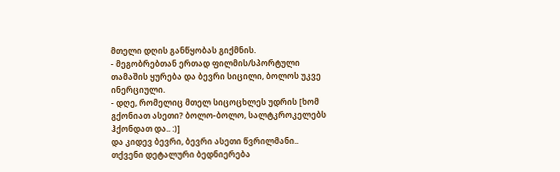მთელი დღის განწყობას გიქმნის.
- მეგობრებთან ერთად ფილმის/სპორტული თამაშის ყურება და ბევრი სიცილი, ბოლოს უკვე ინერციული.
- დღე, რომელიც მთელ სიცოცხლეს უდრის [ხომ გქონიათ ასეთი? ბოლო-ბოლო, სალტკროკელებს ჰქონდათ და.. :)]
და კიდევ ბევრი, ბევრი ასეთი წვრილმანი..
თქვენი დეტალური ბედნიერება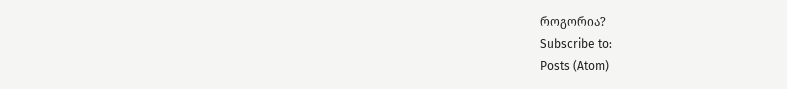როგორია?
Subscribe to:
Posts (Atom)